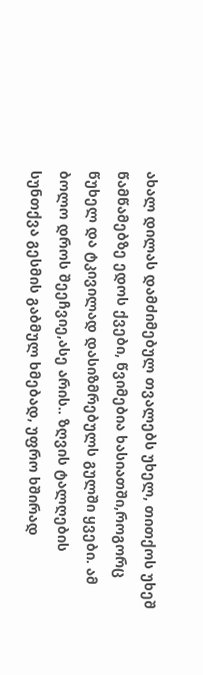ახალ დილას დამძიმებულ თვალებს უხელ, თითქოს უხეშ წამწამებზე ედოს ქვები, წვიმებია ხასიათში,როგორც წუხელ და ტკივილად დასიზმრებულს გულში ყვები. ამ ბოლო დროს შეეჩვიე,ასე არის.. ზღვის ტალღების სუნთქვა გესმის გაბმულ ხმებად, უფრო ხშირად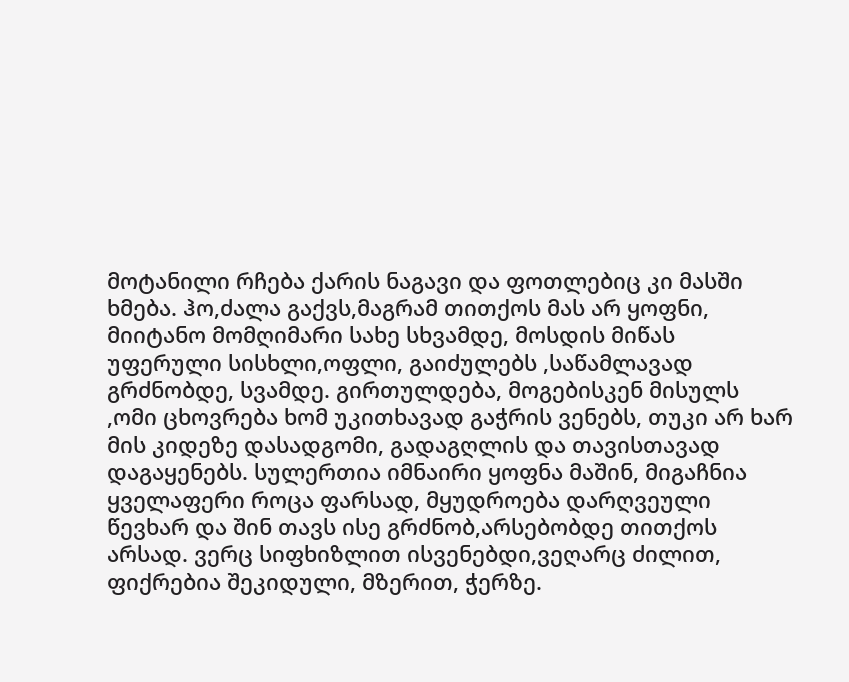მოტანილი რჩება ქარის ნაგავი და ფოთლებიც კი მასში ხმება. ჰო,ძალა გაქვს,მაგრამ თითქოს მას არ ყოფნი, მიიტანო მომღიმარი სახე სხვამდე, მოსდის მიწას უფერული სისხლი,ოფლი, გაიძულებს ,საწამლავად გრძნობდე, სვამდე. გირთულდება, მოგებისკენ მისულს ,ომი ცხოვრება ხომ უკითხავად გაჭრის ვენებს, თუკი არ ხარ მის კიდეზე დასადგომი, გადაგღლის და თავისთავად დაგაყენებს. სულერთია იმნაირი ყოფნა მაშინ, მიგაჩნია ყველაფერი როცა ფარსად, მყუდროება დარღვეული წევხარ და შინ თავს ისე გრძნობ,არსებობდე თითქოს არსად. ვერც სიფხიზლით ისვენებდი,ვეღარც ძილით, ფიქრებია შეკიდული, მზერით, ჭერზე.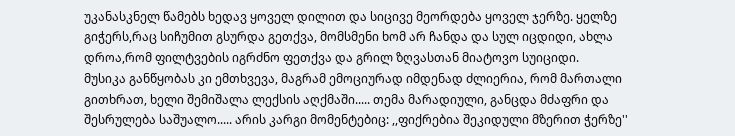უკანასკნელ წამებს ხედავ ყოველ დილით და სიცივე მეორდება ყოველ ჯერზე. ყელზე გიჭერს,რაც სიჩუმით გსურდა გეთქვა, მომსმენი ხომ არ ჩანდა და სულ იცდიდი, ახლა დროა,რომ ფილტვების იგრძნო ფეთქვა და გრილ ზღვასთან მიატოვო სუიციდი.
მუსიკა განწყობას კი ემთხვევა, მაგრამ ემოციურად იმდენად ძლიერია, რომ მართალი გითხრათ, ხელი შემიშალა ლექსის აღქმაში..... თემა მარადიული, განცდა მძაფრი და შესრულება საშუალო..... არის კარგი მომენტებიც: ,,ფიქრებია შეკიდული მზერით ჭერზე''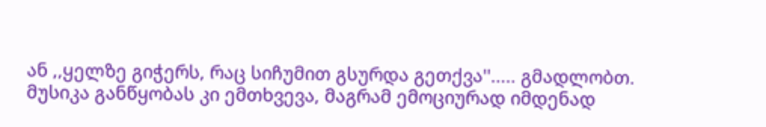ან ,,ყელზე გიჭერს, რაც სიჩუმით გსურდა გეთქვა''..... გმადლობთ.
მუსიკა განწყობას კი ემთხვევა, მაგრამ ემოციურად იმდენად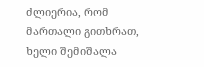ძლიერია, რომ მართალი გითხრათ, ხელი შემიშალა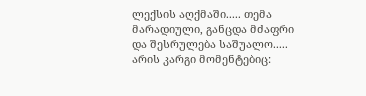ლექსის აღქმაში..... თემა მარადიული, განცდა მძაფრი და შესრულება საშუალო..... არის კარგი მომენტებიც: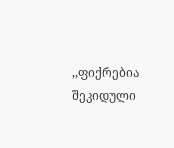,,ფიქრებია შეკიდული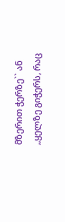მზერით ჭერზე`` ან ,,ყელზე გიჭერს, რაც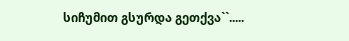სიჩუმით გსურდა გეთქვა``.....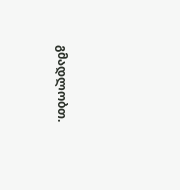გმადლობთ.